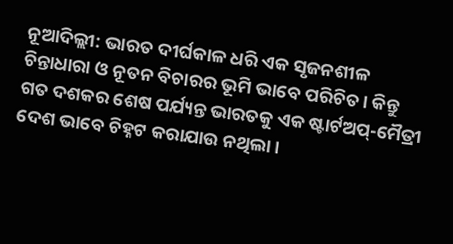ନୂଆଦିଲ୍ଲୀ: ଭାରତ ଦୀର୍ଘକାଳ ଧରି ଏକ ସୃଜନଶୀଳ ଚିନ୍ତାଧାରା ଓ ନୂତନ ବିଚାରର ଭୂମି ଭାବେ ପରିଚିତ। କିନ୍ତୁ ଗତ ଦଶକର ଶେଷ ପର୍ଯ୍ୟନ୍ତ ଭାରତକୁ ଏକ ଷ୍ଟାର୍ଟଅପ୍-ମୈତ୍ରୀ ଦେଶ ଭାବେ ଚିହ୍ନଟ କରାଯାଉ ନଥିଲା।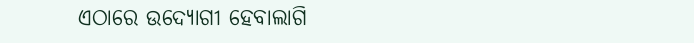ଏଠାରେ ଉଦ୍ୟୋଗୀ ହେବାଲାଗି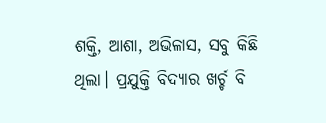ଶକ୍ତି, ଆଶା, ଅଭିଳାସ, ସବୁ କିଛି ଥିଲା। ପ୍ରଯୁକ୍ତି ବିଦ୍ୟାର ଖର୍ଚ୍ଚ ବି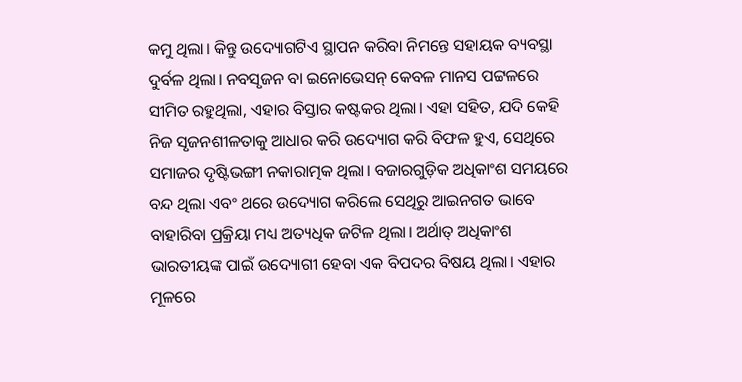କମୁ ଥିଲା। କିନ୍ତୁ ଉଦ୍ୟୋଗଟିଏ ସ୍ଥାପନ କରିବା ନିମନ୍ତେ ସହାୟକ ବ୍ୟବସ୍ଥା ଦୁର୍ବଳ ଥିଲା। ନବସୃଜନ ବା ଇନୋଭେସନ୍ କେବଳ ମାନସ ପଟ୍ଟଳରେ ସୀମିତ ରହୁଥିଲା, ଏହାର ବିସ୍ତାର କଷ୍ଟକର ଥିଲା। ଏହା ସହିତ, ଯଦି କେହି ନିଜ ସୃଜନଶୀଳତାକୁ ଆଧାର କରି ଉଦ୍ୟୋଗ କରି ବିଫଳ ହୁଏ, ସେଥିରେ ସମାଜର ଦୃଷ୍ଟିଭଙ୍ଗୀ ନକାରାତ୍ମକ ଥିଲା। ବଜାରଗୁଡ଼ିକ ଅଧିକାଂଶ ସମୟରେ ବନ୍ଦ ଥିଲା ଏବଂ ଥରେ ଉଦ୍ୟୋଗ କରିଲେ ସେଥିରୁ ଆଇନଗତ ଭାବେ ବାହାରିବା ପ୍ରକ୍ରିୟା ମଧ୍ୟ ଅତ୍ୟଧିକ ଜଟିଳ ଥିଲା। ଅର୍ଥାତ୍ ଅଧିକାଂଶ ଭାରତୀୟଙ୍କ ପାଇଁ ଉଦ୍ୟୋଗୀ ହେବା ଏକ ବିପଦର ବିଷୟ ଥିଲା। ଏହାର ମୂଳରେ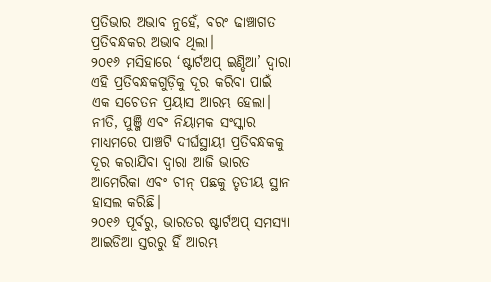ପ୍ରତିଭାର ଅଭାବ ନୁହେଁ, ବରଂ ଢାଞ୍ଚାଗତ ପ୍ରତିବନ୍ଧକର ଅଭାବ ଥିଲା।
୨୦୧୬ ମସିହାରେ ‘ଷ୍ଟାର୍ଟଅପ୍ ଇଣ୍ଡିଆ’ ଦ୍ୱାରା ଏହି ପ୍ରତିବନ୍ଧକଗୁଡ଼ିକୁ ଦୂର କରିବା ପାଇଁ ଏକ ସଚେତନ ପ୍ରୟାସ ଆରମ୍ଭ ହେଲା। ନୀତି, ପୁଞ୍ଜି ଏବଂ ନିୟାମକ ସଂସ୍କାର ମାଧ୍ୟମରେ ପାଞ୍ଚଟି ଦୀର୍ଘସ୍ଥାୟୀ ପ୍ରତିବନ୍ଧକକୁ ଦୂର କରାଯିବା ଦ୍ୱାରା ଆଜି ଭାରତ ଆମେରିକା ଏବଂ ଚୀନ୍ ପଛକୁ ତୃତୀୟ ସ୍ଥାନ ହାସଲ କରିଛି।
୨୦୧୬ ପୂର୍ବରୁ, ଭାରତର ଷ୍ଟାର୍ଟଅପ୍ ସମସ୍ୟା ଆଇଡିଆ ସ୍ତରରୁ ହିଁ ଆରମ୍ଭ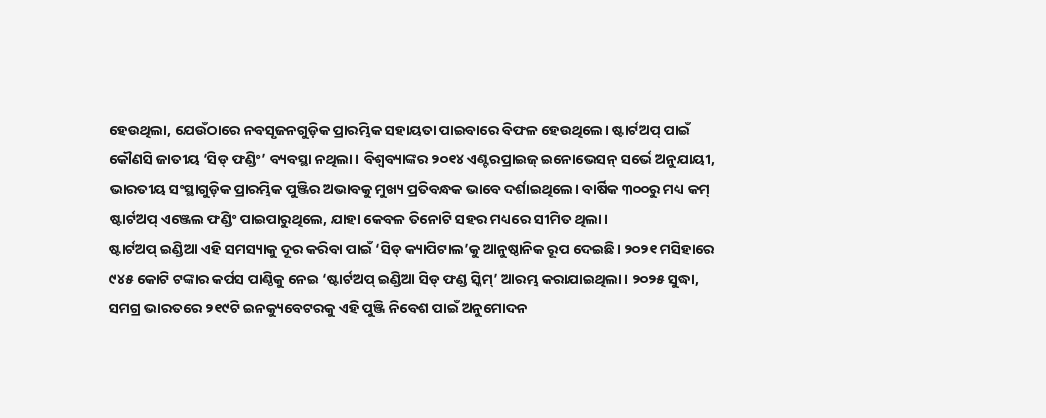ହେଉଥିଲା, ଯେଉଁଠାରେ ନବସୃଜନଗୁଡ଼ିକ ପ୍ରାରମ୍ଭିକ ସହାୟତା ପାଇବାରେ ବିଫଳ ହେଉଥିଲେ। ଷ୍ଟାର୍ଟଅପ୍ ପାଇଁ କୌଣସି ଜାତୀୟ ‘ସିଡ୍ ଫଣ୍ଡିଂ’ ବ୍ୟବସ୍ଥା ନଥିଲା। ବିଶ୍ୱବ୍ୟାଙ୍କର ୨୦୧୪ ଏଣ୍ଟରପ୍ରାଇଜ୍ ଇନୋଭେସନ୍ ସର୍ଭେ ଅନୁଯାୟୀ, ଭାରତୀୟ ସଂସ୍ଥାଗୁଡ଼ିକ ପ୍ରାରମ୍ଭିକ ପୁଞ୍ଜିର ଅଭାବକୁ ମୁଖ୍ୟ ପ୍ରତିବନ୍ଧକ ଭାବେ ଦର୍ଶାଇଥିଲେ। ବାର୍ଷିକ ୩୦୦ରୁ ମଧ୍ୟ କମ୍ ଷ୍ଟାର୍ଟଅପ୍ ଏଞ୍ଜେଲ ଫଣ୍ଡିଂ ପାଇପାରୁଥିଲେ, ଯାହା କେବଳ ତିନୋଟି ସହର ମଧ୍ୟରେ ସୀମିତ ଥିଲା।
ଷ୍ଟାର୍ଟଅପ୍ ଇଣ୍ଡିଆ ଏହି ସମସ୍ୟାକୁ ଦୂର କରିବା ପାଇଁ ‘ସିଡ୍ କ୍ୟାପିଟାଲ’କୁ ଆନୁଷ୍ଠାନିକ ରୂପ ଦେଇଛି। ୨୦୨୧ ମସିହାରେ ୯୪୫ କୋଟି ଟଙ୍କାର କର୍ପସ ପାଣ୍ଠିକୁ ନେଇ ‘ଷ୍ଟାର୍ଟଅପ୍ ଇଣ୍ଡିଆ ସିଡ୍ ଫଣ୍ଡ ସ୍କିମ୍’ ଆରମ୍ଭ କରାଯାଇଥିଲା। ୨୦୨୫ ସୁଦ୍ଧା, ସମଗ୍ର ଭାରତରେ ୨୧୯ଟି ଇନକ୍ୟୁବେଟରକୁ ଏହି ପୁଞ୍ଜି ନିବେଶ ପାଇଁ ଅନୁମୋଦନ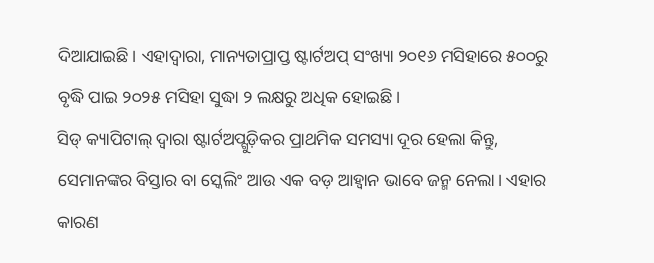ଦିଆଯାଇଛି। ଏହାଦ୍ୱାରା, ମାନ୍ୟତାପ୍ରାପ୍ତ ଷ୍ଟାର୍ଟଅପ୍ ସଂଖ୍ୟା ୨୦୧୬ ମସିହାରେ ୫୦୦ରୁ ବୃଦ୍ଧି ପାଇ ୨୦୨୫ ମସିହା ସୁଦ୍ଧା ୨ ଲକ୍ଷରୁ ଅଧିକ ହୋଇଛି।
ସିଡ୍ କ୍ୟାପିଟାଲ୍ ଦ୍ୱାରା ଷ୍ଟାର୍ଟଅପ୍ଗୁଡ଼ିକର ପ୍ରାଥମିକ ସମସ୍ୟା ଦୂର ହେଲା କିନ୍ତୁ, ସେମାନଙ୍କର ବିସ୍ତାର ବା ସ୍କେଲିଂ ଆଉ ଏକ ବଡ଼ ଆହ୍ୱାନ ଭାବେ ଜନ୍ମ ନେଲା। ଏହାର କାରଣ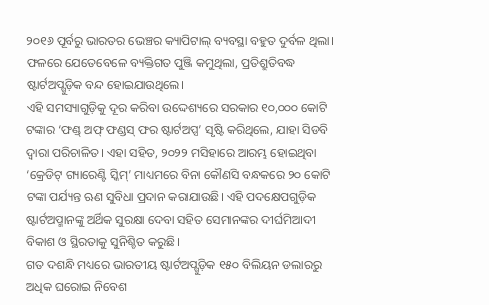୨୦୧୬ ପୂର୍ବରୁ ଭାରତର ଭେଞ୍ଚର କ୍ୟାପିଟାଲ୍ ବ୍ୟବସ୍ଥା ବହୁତ ଦୁର୍ବଳ ଥିଲା। ଫଳରେ ଯେତେବେଳେ ବ୍ୟକ୍ତିଗତ ପୁଞ୍ଜି କମୁଥିଲା, ପ୍ରତିଶ୍ରୁତିବଦ୍ଧ ଷ୍ଟାର୍ଟଅପ୍ଗୁଡ଼ିକ ବନ୍ଦ ହୋଇଯାଉଥିଲେ।
ଏହି ସମସ୍ୟାଗୁଡ଼ିକୁ ଦୂର କରିବା ଉଦ୍ଦେଶ୍ୟରେ ସରକାର ୧୦,୦୦୦ କୋଟି ଟଙ୍କାର ‘ଫଣ୍ଡ୍ ଅଫ୍ ଫଣ୍ଡସ୍ ଫର ଷ୍ଟାର୍ଟଅପ୍ସ’ ସୃଷ୍ଟି କରିଥିଲେ, ଯାହା ସିଡବି ଦ୍ୱାରା ପରିଚାଳିତ। ଏହା ସହିତ, ୨୦୨୨ ମସିହାରେ ଆରମ୍ଭ ହୋଇଥିବା ‘କ୍ରେଡିଟ୍ ଗ୍ୟାରେଣ୍ଟି ସ୍କିମ୍’ ମାଧ୍ୟମରେ ବିନା କୌଣସି ବନ୍ଧକରେ ୨୦ କୋଟି ଟଙ୍କା ପର୍ଯ୍ୟନ୍ତ ଋଣ ସୁବିଧା ପ୍ରଦାନ କରାଯାଉଛି। ଏହି ପଦକ୍ଷେପଗୁଡ଼ିକ ଷ୍ଟାର୍ଟଅପ୍ମାନଙ୍କୁ ଅର୍ଥିକ ସୁରକ୍ଷା ଦେବା ସହିତ ସେମାନଙ୍କର ଦୀର୍ଘମିଆଦୀ ବିକାଶ ଓ ସ୍ଥିରତାକୁ ସୁନିଶ୍ଚିତ କରୁଛି।
ଗତ ଦଶନ୍ଧି ମଧ୍ୟରେ ଭାରତୀୟ ଷ୍ଟାର୍ଟଅପ୍ଗୁଡ଼ିକ ୧୫୦ ବିଲିୟନ ଡଲାରରୁ ଅଧିକ ଘରୋଇ ନିବେଶ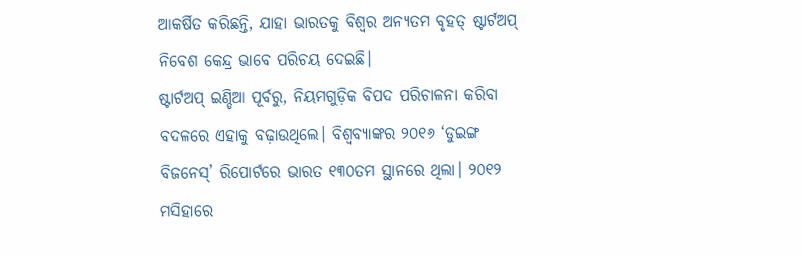ଆକର୍ଷିତ କରିଛନ୍ତି, ଯାହା ଭାରତକୁ ବିଶ୍ୱର ଅନ୍ୟତମ ବୃହତ୍ ଷ୍ଟାର୍ଟଅପ୍ ନିବେଶ କେନ୍ଦ୍ର ଭାବେ ପରିଚୟ ଦେଇଛି।
ଷ୍ଟାର୍ଟଅପ୍ ଇଣ୍ଡିଆ ପୂର୍ବରୁ, ନିୟମଗୁଡ଼ିକ ବିପଦ ପରିଚାଳନା କରିବା ବଦଳରେ ଏହାକୁ ବଢ଼ାଉଥିଲେ। ବିଶ୍ୱବ୍ୟାଙ୍କର ୨୦୧୬ ‘ଡୁଇଙ୍ଗ ବିଜନେସ୍’ ରିପୋର୍ଟରେ ଭାରତ ୧୩୦ତମ ସ୍ଥାନରେ ଥିଲା। ୨୦୧୨ ମସିହାରେ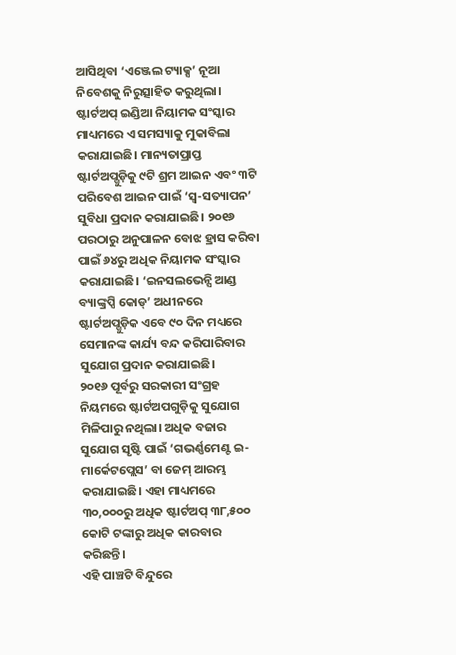ଆସିଥିବା ‘ଏଞ୍ଜେଲ ଟ୍ୟାକ୍ସ’ ନୂଆ ନିବେଶକୁ ନିରୁତ୍ସାହିତ କରୁଥିଲା।
ଷ୍ଟାର୍ଟଅପ୍ ଇଣ୍ଡିଆ ନିୟାମକ ସଂସ୍କାର ମାଧ୍ୟମରେ ଏ ସମସ୍ୟାକୁ ମୁକାବିଲା କରାଯାଇଛି। ମାନ୍ୟତାପ୍ରାପ୍ତ ଷ୍ଟାର୍ଟଅପ୍ଗୁଡ଼ିକୁ ୯ଟି ଶ୍ରମ ଆଇନ ଏବଂ ୩ଟି ପରିବେଶ ଆଇନ ପାଇଁ ‘ସ୍ୱ-ସତ୍ୟାପନ’ ସୁବିଧା ପ୍ରଦାନ କରାଯାଇଛି। ୨୦୧୬ ପରଠାରୁ ଅନୁପାଳନ ବୋଝ ହ୍ରାସ କରିବା ପାଇଁ ୬୪ରୁ ଅଧିକ ନିୟାମକ ସଂସ୍କାର କରାଯାଇଛି। ‘ଇନସଲଭେନ୍ସି ଆଣ୍ଡ ବ୍ୟାଙ୍କ୍ରପ୍ସି କୋଡ୍’ ଅଧୀନରେ ଷ୍ଟାର୍ଟଅପ୍ଗୁଡ଼ିକ ଏବେ ୯୦ ଦିନ ମଧ୍ୟରେ ସେମାନଙ୍କ କାର୍ଯ୍ୟ ବନ୍ଦ କରିପାରିବାର ସୁଯୋଗ ପ୍ରଦାନ କରାଯାଇଛି।
୨୦୧୬ ପୂର୍ବରୁ ସରକାରୀ ସଂଗ୍ରହ ନିୟମରେ ଷ୍ଟାର୍ଟଅପଗୁଡ଼ିକୁ ସୁଯୋଗ ମିଳିପାରୁ ନଥିଲା। ଅଧିକ ବଜାର ସୁଯୋଗ ସୃଷ୍ଟି ପାଇଁ ‘ଗଭର୍ଣ୍ଣମେଣ୍ଟ ଇ-ମାର୍କେଟପ୍ଲେସ’ ବା ଜେମ୍ ଆରମ୍ଭ କରାଯାଇଛି। ଏହା ମାଧ୍ୟମରେ ୩୦,୦୦୦ରୁ ଅଧିକ ଷ୍ଟାର୍ଟଅପ୍ ୩୮,୫୦୦ କୋଟି ଟଙ୍କାରୁ ଅଧିକ କାରବାର କରିଛନ୍ତି।
ଏହି ପାଞ୍ଚଟି ବିନ୍ଦୁରେ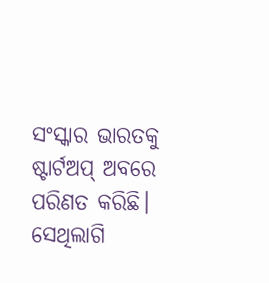ସଂସ୍କାର ଭାରତକୁ ଷ୍ଟାର୍ଟଅପ୍ ଅବରେ ପରିଣତ କରିଛି। ସେଥିଲାଗି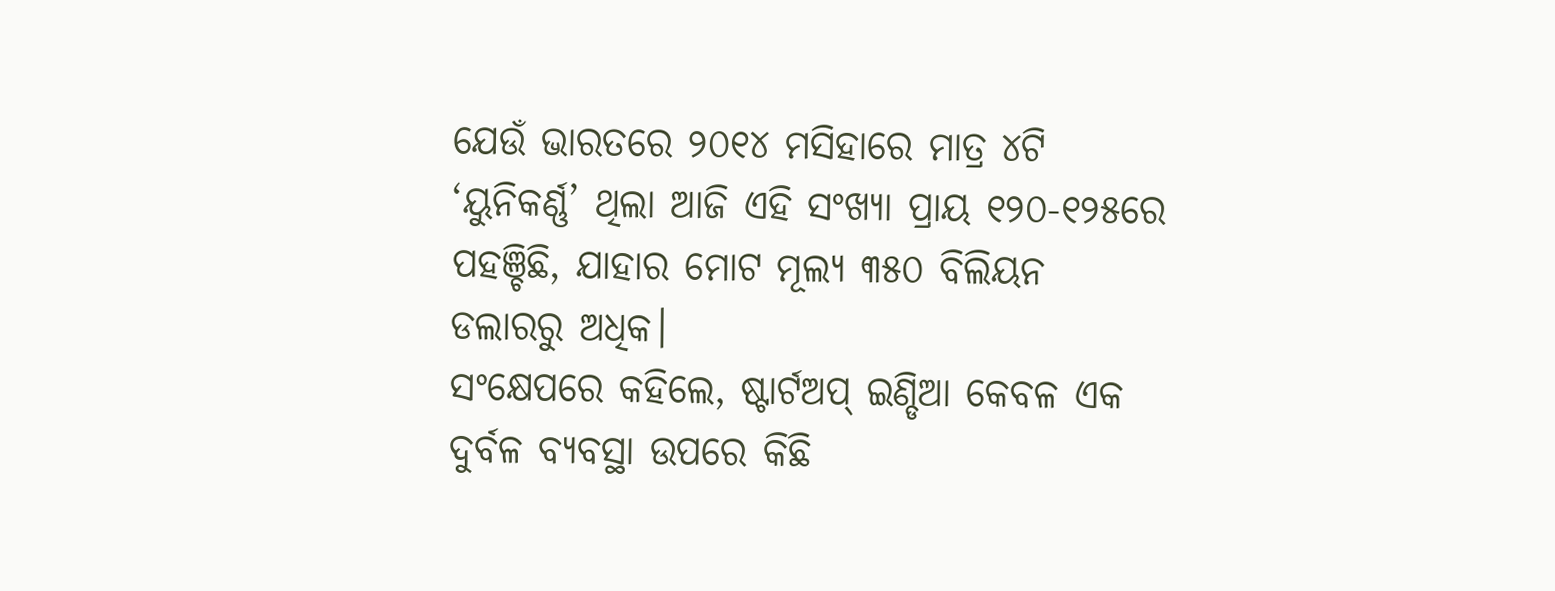ଯେଉଁ ଭାରତରେ ୨୦୧୪ ମସିହାରେ ମାତ୍ର ୪ଟି ‘ୟୁନିକର୍ଣ୍ଣ’ ଥିଲା ଆଜି ଏହି ସଂଖ୍ୟା ପ୍ରାୟ ୧୨୦-୧୨୫ରେ ପହଞ୍ଚିଛି, ଯାହାର ମୋଟ ମୂଲ୍ୟ ୩୫୦ ବିଲିୟନ ଡଲାରରୁ ଅଧିକ।
ସଂକ୍ଷେପରେ କହିଲେ, ଷ୍ଟାର୍ଟଅପ୍ ଇଣ୍ଡିଆ କେବଳ ଏକ ଦୁର୍ବଳ ବ୍ୟବସ୍ଥା ଉପରେ କିଛି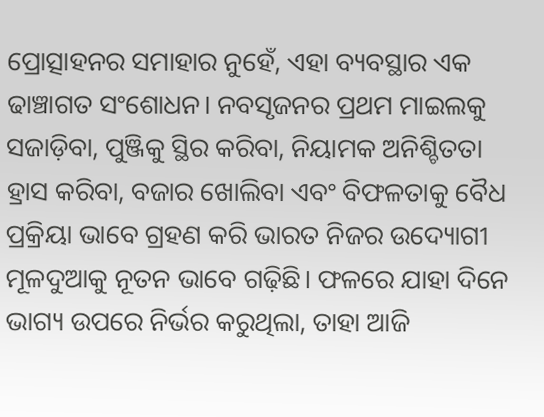ପ୍ରୋତ୍ସାହନର ସମାହାର ନୁହେଁ, ଏହା ବ୍ୟବସ୍ଥାର ଏକ ଢାଞ୍ଚାଗତ ସଂଶୋଧନ। ନବସୃଜନର ପ୍ରଥମ ମାଇଲକୁ ସଜାଡ଼ିବା, ପୁଞ୍ଜିକୁ ସ୍ଥିର କରିବା, ନିୟାମକ ଅନିଶ୍ଚିତତା ହ୍ରାସ କରିବା, ବଜାର ଖୋଲିବା ଏବଂ ବିଫଳତାକୁ ବୈଧ ପ୍ରକ୍ରିୟା ଭାବେ ଗ୍ରହଣ କରି ଭାରତ ନିଜର ଉଦ୍ୟୋଗୀ ମୂଳଦୁଆକୁ ନୂତନ ଭାବେ ଗଢ଼ିଛି। ଫଳରେ ଯାହା ଦିନେ ଭାଗ୍ୟ ଉପରେ ନିର୍ଭର କରୁଥିଲା, ତାହା ଆଜି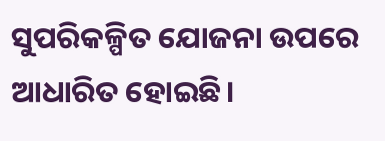ସୁପରିକଳ୍ପିତ ଯୋଜନା ଉପରେ ଆଧାରିତ ହୋଇଛି।